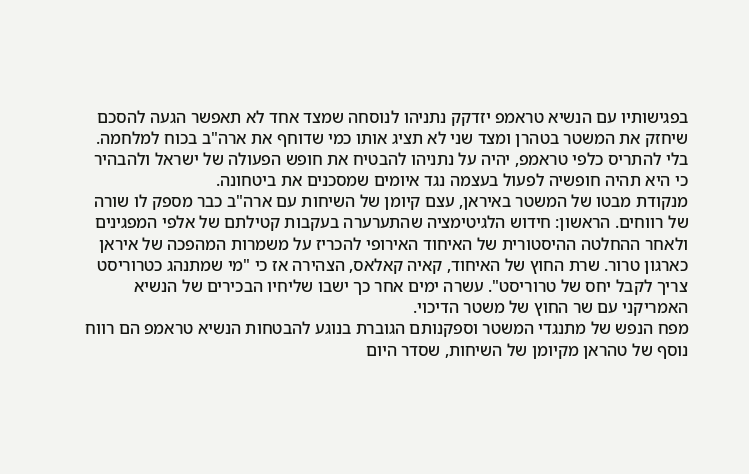בפגישותיו עם הנשיא טראמפ יזדקק נתניהו לנוסחה שמצד אחד לא תאפשר הגעה להסכם שיחזק את המשטר בטהרן ומצד שני לא תציג אותו כמי שדוחף את ארה"ב בכוח למלחמה. בלי להתריס כלפי טראמפ, יהיה על נתניהו להבטיח את חופש הפעולה של ישראל ולהבהיר כי היא תהיה חופשיה לפעול בעצמה נגד איומים שמסכנים את ביטחונה.
מנקודת מבטו של המשטר באיראן, עצם קיומן של השיחות עם ארה"ב כבר מספק לו שורה של רווחים. הראשון: חידוש הלגיטימציה שהתערערה בעקבות קטילתם של אלפי המפגינים ולאחר ההחלטה ההיסטורית של האיחוד האירופי להכריז על משמרות המהפכה של איראן כארגון טרור. שרת החוץ של האיחוד, קאיה קאלאס, הצהירה אז כי "מי שמתנהג כטרוריסט צריך לקבל יחס של טרוריסט". עשרה ימים אחר כך ישבו שליחיו הבכירים של הנשיא האמריקני עם שר החוץ של משטר הדיכוי.
מפח הנפש של מתנגדי המשטר וספקנותם הגוברת בנוגע להבטחות הנשיא טראמפ הם רווח נוסף של טהראן מקיומן של השיחות, שסדר היום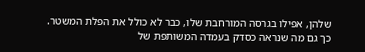שלהן, אפילו בגרסה המורחבת שלו, כבר לא כולל את הפלת המשטר.
כך גם מה שנראה כסדק בעמדה המשותפת של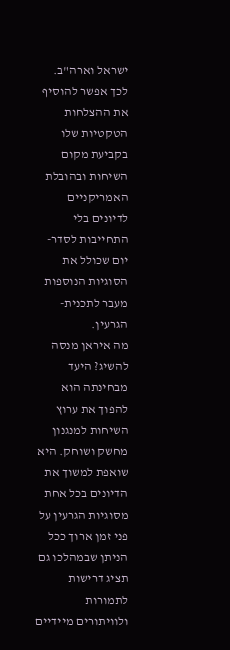ישראל וארה"ב.
לכך אפשר להוסיף את ההצלחות הטקטיות שלו בקביעת מקום השיחות ובהובלת האמריקניים לדיונים בלי התחייבות לסדר-יום שכולל את הסוגיות הנוספות מעבר לתכנית-הגרעין.
מה איראן מנסה להשיג? היעד מבחינתה הוא להפוך את ערוץ השיחות למנגנון מחשק ושוחק. היא שואפת למשוך את הדיונים בכל אחת מסוגיות הגרעין על פני זמן ארוך ככל הניתן שבמהלכו גם תציג דרישות לתמורות ולוויתורים מיידיים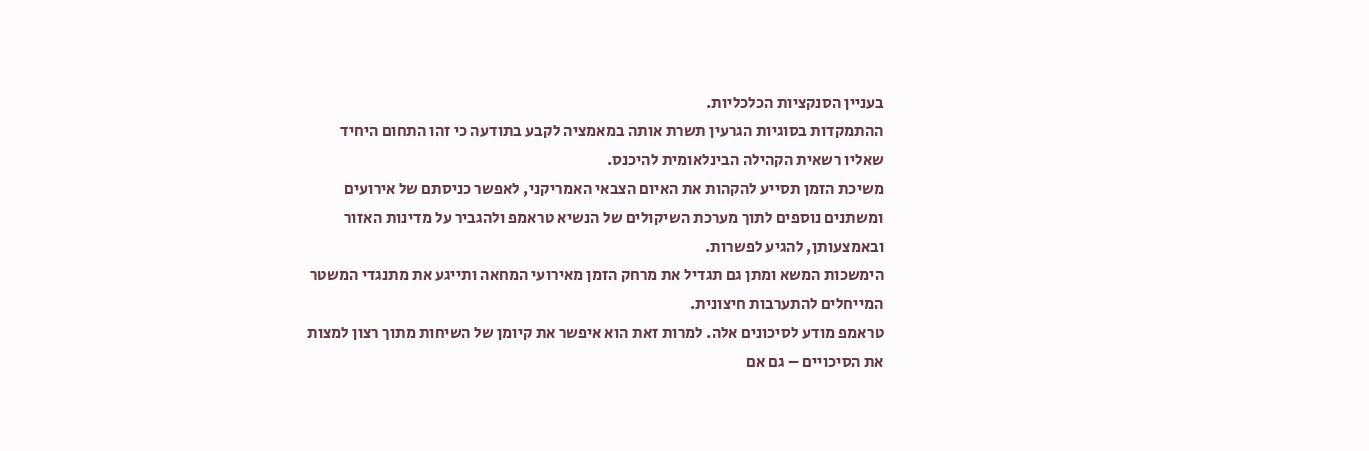בעניין הסנקציות הכלכליות.
ההתמקדות בסוגיות הגרעין תשרת אותה במאמציה לקבע בתודעה כי זהו התחום היחיד שאליו רשאית הקהילה הבינלאומית להיכנס.
משיכת הזמן תסייע להקהות את האיום הצבאי האמריקני, לאפשר כניסתם של אירועים ומשתנים נוספים לתוך מערכת השיקולים של הנשיא טראמפ ולהגביר על מדינות האזור ובאמצעותן, להגיע לפשרות.
הימשכות המשא ומתן גם תגדיל את מרחק הזמן מאירועי המחאה ותייגע את מתנגדי המשטר המייחלים להתערבות חיצונית.
טראמפ מודע לסיכונים אלה. למרות זאת הוא איפשר את קיומן של השיחות מתוך רצון למצות את הסיכויים – גם אם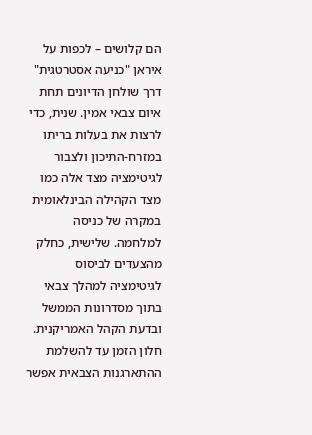הם קלושים – לכפות על איראן "כניעה אסטרטגית" דרך שולחן הדיונים תחת איום צבאי אמין. שנית, כדי לרצות את בעלות בריתו במזרח-התיכון ולצבור לגיטימציה מצד אלה כמו מצד הקהילה הבינלאומית במקרה של כניסה למלחמה. שלישית, כחלק מהצעדים לביסוס לגיטימציה למהלך צבאי בתוך מסדרונות הממשל ובדעת הקהל האמריקנית. חלון הזמן עד להשלמת ההתארגנות הצבאית אפשר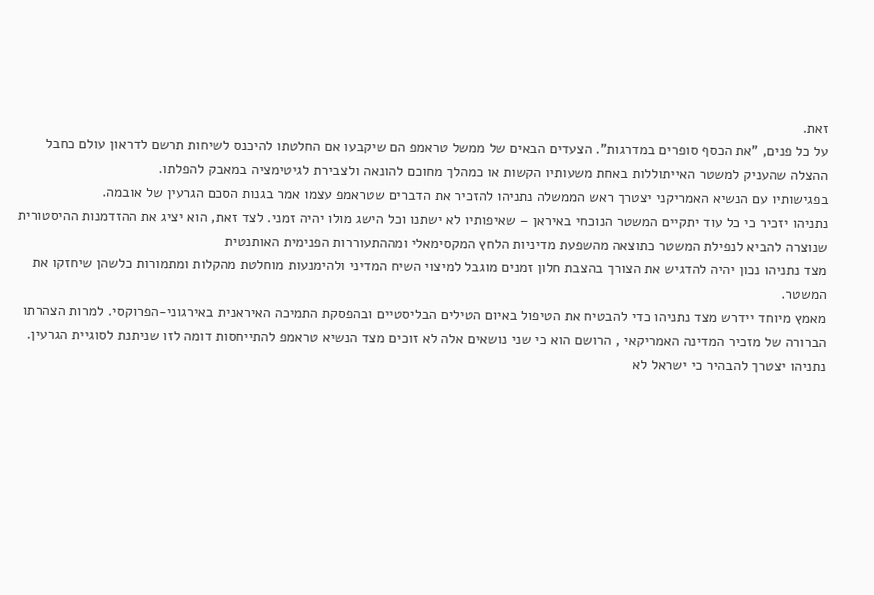זאת.
על כל פנים, "את הכסף סופרים במדרגות". הצעדים הבאים של ממשל טראמפ הם שיקבעו אם החלטתו להיכנס לשיחות תרשם לדראון עולם כחבל ההצלה שהעניק למשטר האייתוללות באחת משעותיו הקשות או כמהלך מחוכם להונאה ולצבירת לגיטימציה במאבק להפלתו.
בפגישותיו עם הנשיא האמריקני יצטרך ראש הממשלה נתניהו להזכיר את הדברים שטראמפ עצמו אמר בגנות הסכם הגרעין של אובמה.
נתניהו יזכיר כי כל עוד יתקיים המשטר הנוכחי באיראן – שאיפותיו לא ישתנו וכל הישג מולו יהיה זמני. לצד זאת, הוא יציג את ההזדמנות ההיסטורית שנוצרה להביא לנפילת המשטר כתוצאה מהשפעת מדיניות הלחץ המקסימאלי ומההתעוררות הפנימית האותנטית
מצד נתניהו נכון יהיה להדגיש את הצורך בהצבת חלון זמנים מוגבל למיצוי השיח המדיני ולהימנעות מוחלטת מהקלות ומתמורות כלשהן שיחזקו את המשטר.
מאמץ מיוחד יידרש מצד נתניהו כדי להבטיח את הטיפול באיום הטילים הבליסטיים ובהפסקת התמיכה האיראנית באירגוני-הפרוקסי. למרות הצהרתו הברורה של מזכיר המדינה האמריקאי , הרושם הוא כי שני נושאים אלה לא זוכים מצד הנשיא טראמפ להתייחסות דומה לזו שניתנת לסוגיית הגרעין.
נתניהו יצטרך להבהיר כי ישראל לא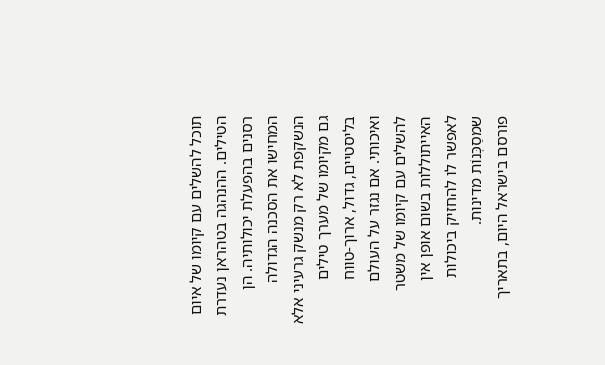תוכל להשלים עם קיומו של איום הטילים. ההנהגה בטהראן נעדרת רסנים בהפעלת יכולותיה. הן המחישו את הסכנה הגדולה הנשקפת לא רק מנשק גרעיני אלא גם מקיומו של מערך טילים בליסטיים, גדול, ארוך-טווח ואיכותי. אם נגזר על העולם להשלים עם קיומו של משטר האייתוללות בשום אופן אין לאפשר לו להחזיק ביכולות שמסַכְּנוֹת מדינות.
פורסם בישראל היום, בתאריך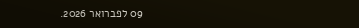09 לפברואר 2026.